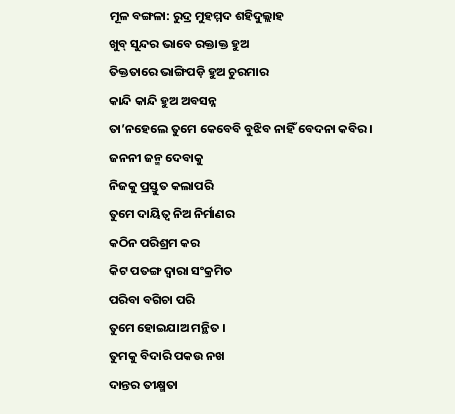ମୂଳ ବଙ୍ଗଳା: ରୁଦ୍ର ମୁହମ୍ମଦ ଶହିଦୁଲ୍ଲାହ
ଖୁବ୍ ସୁନ୍ଦର ଭାବେ ରକ୍ତାକ୍ତ ହୁଅ
ତିକ୍ତତାରେ ଭାଙ୍ଗିପଡ଼ି ହୁଅ ଚୁରମାର
କାନ୍ଦି କାନ୍ଦି ହୁଅ ଅବସନ୍ନ
ତା’ନହେଲେ ତୁମେ କେବେବି ବୁଝିବ ନାହିଁ ବେଦନା କବିର ।
ଜନନୀ ଜନ୍ମ ଦେବାକୁ
ନିଜକୁ ପ୍ରସ୍ତୁତ କଲାପରି
ତୁମେ ଦାୟିତ୍ବ ନିଅ ନିର୍ମାଣର
କଠିନ ପରିଶ୍ରମ କର
କିଟ ପତଙ୍ଗ ଦ୍ଵାରା ସଂକ୍ରମିତ
ପରିବା ବଗିଚା ପରି
ତୁମେ ହୋଇଯାଅ ମନ୍ଥିତ ।
ତୁମକୁ ବିଦାରି ପକଉ ନଖ
ଦାନ୍ତର ତୀକ୍ଷ୍ମତା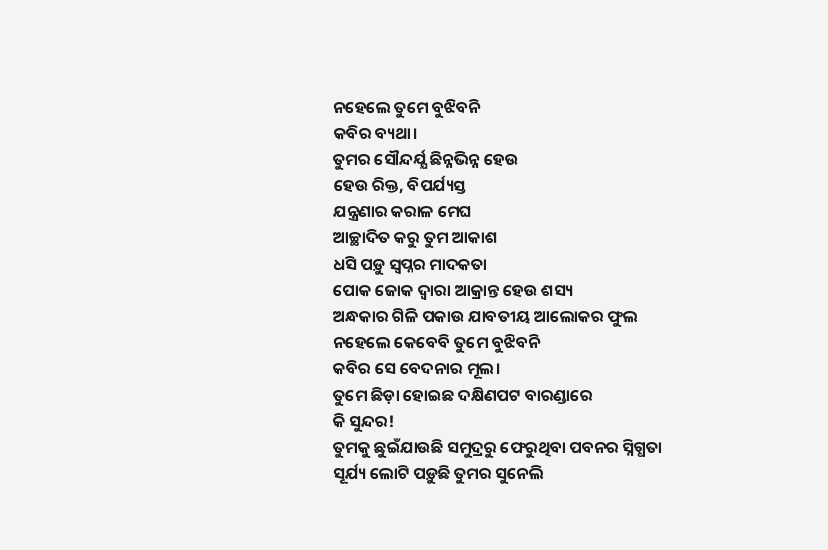ନହେଲେ ତୁମେ ବୁଝିବନି
କବିର ବ୍ୟଥା।
ତୁମର ସୌନ୍ଦର୍ଯ୍ଯ ଛିନ୍ନଭିନ୍ନ ହେଉ
ହେଉ ରିକ୍ତ, ବିପର୍ଯ୍ୟସ୍ତ
ଯନ୍ତ୍ରଣାର କରାଳ ମେଘ
ଆଚ୍ଛାଦିତ କରୁ ତୁମ ଆକାଶ
ଧସି ପଡ଼ୁ ସ୍ୱପ୍ନର ମାଦକତା
ପୋକ ଜୋକ ଦ୍ୱାରା ଆକ୍ରାନ୍ତ ହେଉ ଶସ୍ୟ
ଅନ୍ଧକାର ଗିଳି ପକାଉ ଯାବତୀୟ ଆଲୋକର ଫୁଲ
ନହେଲେ କେବେବି ତୁମେ ବୁଝିବନି
କବିର ସେ ବେଦନାର ମୂଲ।
ତୁମେ ଛିଡ଼ା ହୋଇଛ ଦକ୍ଷିଣପଟ ବାରଣ୍ଡାରେ
କି ସୁନ୍ଦର!
ତୁମକୁ ଛୁଇଁଯାଉଛି ସମୁଦ୍ରରୁ ଫେରୁଥିବା ପବନର ସ୍ନିଗ୍ଧତା
ସୂର୍ଯ୍ୟ ଲୋଟି ପଡ଼ୁଛି ତୁମର ସୁନେଲି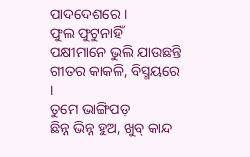ପାଦଦେଶରେ ।
ଫୁଲ ଫୁଟୁନାହିଁ
ପକ୍ଷୀମାନେ ଭୁଲି ଯାଉଛନ୍ତି
ଗୀତର କାକଳି, ବିସ୍ମୟରେ ।
ତୁମେ ଭାଙ୍ଗିପଡ଼
ଛିନ୍ନ ଭିନ୍ନ ହୁଅ, ଖୁବ୍ କାନ୍ଦ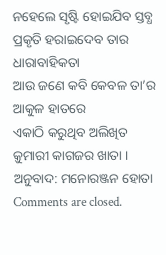ନହେଲେ ସୃଷ୍ଟି ହୋଇଯିବ ସ୍ତବ୍ଧ
ପ୍ରକୃତି ହରାଇଦେବ ତାର ଧାରାବାହିକତା
ଆଉ ଜଣେ କବି କେବଳ ତା’ର ଆକୁଳ ହାତରେ
ଏକାଠି କରୁଥିବ ଅଲିଖିତ
କ଼ୁମାରୀ କାଗଜର ଖାତା ।
ଅନୁବାଦ: ମନୋରଞ୍ଜନ ହୋତା
Comments are closed.